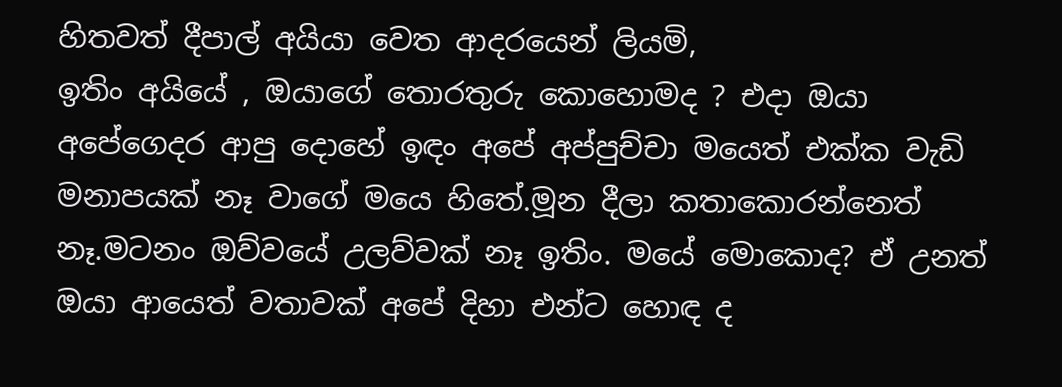හිතවත් දීපාල් අයියා වෙත ආදරයෙන් ලියමි,
ඉතිං අයියේ , ඔයාගේ තොරතුරු කොහොමද ? එදා ඔයා අපේගෙදර ආපු දොහේ ඉඳං අපේ අප්පුච්චා මයෙත් එක්ක වැඩි මනාපයක් නෑ වාගේ මයෙ හිතේ.මූන දීලා කතාකොරන්නෙත් නෑ.මටනං ඔව්වයේ උලව්වක් නෑ ඉතිං. මයේ මොකොද? ඒ උනත් ඔයා ආයෙත් වතාවක් අපේ දිහා එන්ට හොඳ ද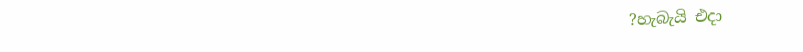?හැබැයි එදා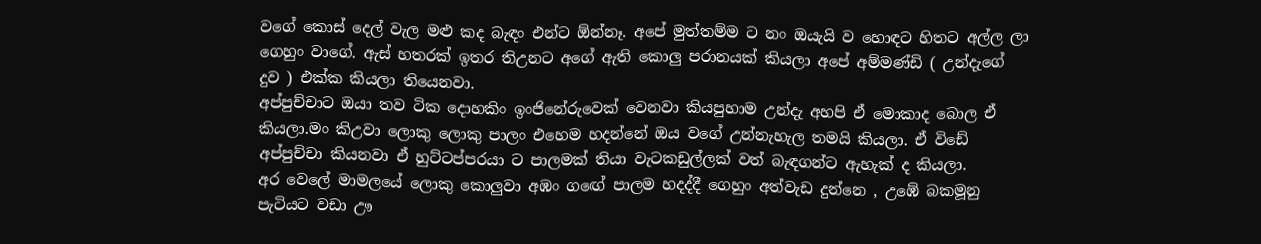වගේ කොස් දෙල් වැල මළු කද බැඳං එන්ට ඕන්නෑ. අපේ මුත්තම්ම ට නං ඔයැයි ව හොඳට හිතට අල්ල ලා ගෙහුං වාගේ. ඇස් හතරක් ඉතර තිඋනට අගේ ඇති කොලු පරානයක් කියලා අපේ අම්මණ්ඩි ( උන්දැගේ දුව ) එක්ක කියලා තියෙනවා.
අප්පුච්චාට ඔයා තව ටික දොහකිං ඉංජිනේරුවෙක් වෙනවා කියපුහාම උන්දැ අහපි ඒ මොකාද බොල ඒ කියලා.මං කිඋවා ලොකු ලොකු පාලං එහෙම හදන්නේ ඔය වගේ උන්නැහැල තමයි කියලා. ඒ විඩේ අප්පුච්චා කියනවා ඒ හුට්ටප්පරයා ට පාලමක් තියා වැටකඩුල්ලක් වත් බැඳගන්ට ඇහැක් ද කියලා.
අර වෙලේ මාමලයේ ලොකු කොලුවා අඹං ගඟේ පාලම හදද්දී ගෙහුං අත්වැඩ දුන්නෙ , උඹේ බකමූනු පැටියට වඩා ඌ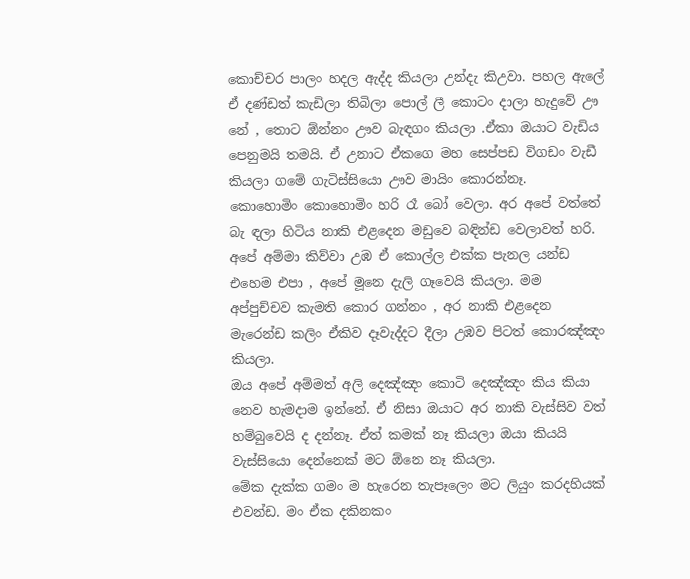කොච්චර පාලං හදල ඇද්ද කියලා උන්දැ කිඋවා. පහල ඇලේ ඒ දණ්ඩත් කැඩිලා තිබිලා පොල් ලී කොටං දාලා හැදුවේ ඌ නේ , තොට ඕන්නං ඌව බැඳගං කියලා .ඒකා ඔයාට වැඩිය පෙනුමයි තමයි. ඒ උනාට ඒකගෙ මහ සෙප්පඩ විගඩං වැඩී කියලා ගමේ ගැටිස්සියො ඌව මායිං කොරන්නෑ.
කොහොමිං කොහොමිං හරි රෑ බෝ වෙලා. අර අපේ වත්තේ බැ ඳලා හිටිය නාකි එළදෙන මඩුවෙ බඳින්ඩ වෙලාවත් හරි. අපේ අම්මා කිව්වා උඹ ඒ කොල්ල එක්ක පැනල යන්ඩ එහෙම එපා , අපේ මූනෙ දැලි ගෑවෙයි කියලා. මම අප්පුච්චව කැමති කොර ගන්නං , අර නාකි එළදෙන මැරෙන්ඩ කලිං ඒකිව දෑවැද්දට දීලා උඹව පිටත් කොරඤ්ඤං කියලා.
ඔය අපේ අම්මත් අලි දෙඤ්ඤං කොටි දෙඤ්ඤං කිය කියා නෙව හැමදාම ඉන්නේ. ඒ නිසා ඔයාට අර නාකි වැස්සිව වත් හම්බුවෙයි ද දන්නෑ. ඒත් කමක් නෑ කියලා ඔයා කියයි වැස්සියො දෙන්නෙක් මට ඕනෙ නෑ කියලා.
මේක දැක්ක ගමං ම හැරෙන තැපෑලෙං මට ලියුං කරදහියක් එවන්ඩ. මං ඒක දකිනකං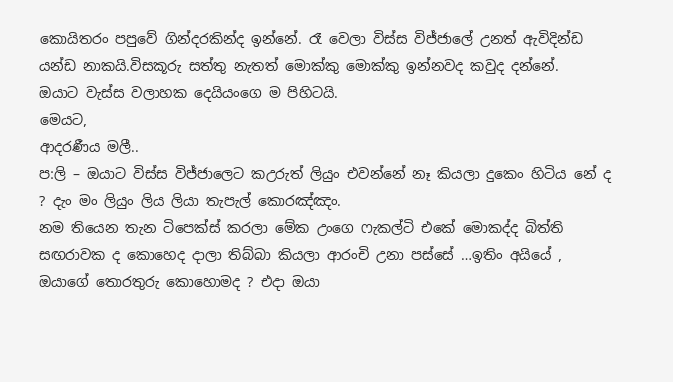කොයිතරං පපුවේ ගින්දරකින්ද ඉන්නේ. රෑ වෙලා විස්ස විජ්ජාලේ උනත් ඇවිදින්ඩ යන්ඩ නාකයි.විසකූරු සත්තු නැතත් මොක්කු මොක්කු ඉන්නවද කවුද දන්නේ.
ඔයාට වැස්ස වලාහක දෙයියංගෙ ම පිහිටයි.
මෙයට,
ආදරණීය මලී..
ප:ලි – ඔයාට විස්ස විජ්ජාලෙට කඋරුත් ලියුං එවන්නේ නෑ කියලා දුකෙං හිටිය නේ ද ? දැං මං ලියුං ලිය ලියා තැපැල් කොරඤ්ඤං.
නම තියෙන තැන ටිපෙක්ස් කරලා මේක උංගෙ ෆැකල්ටි එකේ මොකද්ද බිත්ති සඟරාවක ද කොහෙද දාලා තිබ්බා කියලා ආරංචි උනා පස්සේ …ඉතිං අයියේ , ඔයාගේ තොරතුරු කොහොමද ? එදා ඔයා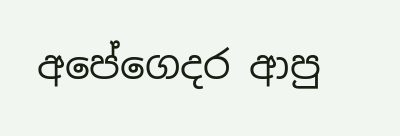අපේගෙදර ආපු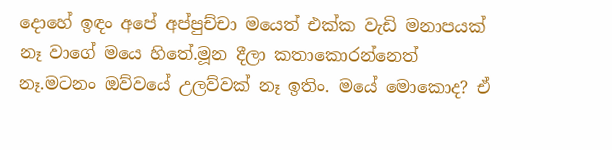දොහේ ඉඳං අපේ අප්පුච්චා මයෙත් එක්ක වැඩි මනාපයක් නෑ වාගේ මයෙ හිතේ.මූන දීලා කතාකොරන්නෙත් නෑ.මටනං ඔව්වයේ උලව්වක් නෑ ඉතිං. මයේ මොකොද? ඒ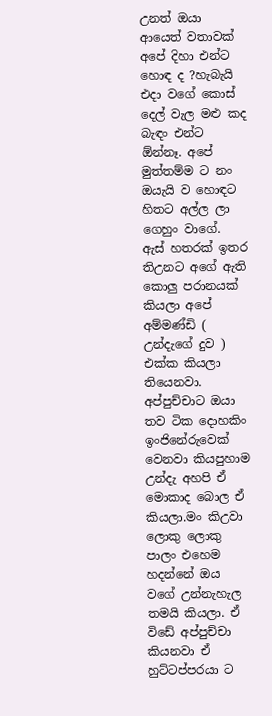උනත් ඔයා ආයෙත් වතාවක් අපේ දිහා එන්ට හොඳ ද ?හැබැයි එදා වගේ කොස් දෙල් වැල මළු කද බැඳං එන්ට ඕන්නෑ. අපේ මුත්තම්ම ට නං ඔයැයි ව හොඳට හිතට අල්ල ලා ගෙහුං වාගේ. ඇස් හතරක් ඉතර තිඋනට අගේ ඇති කොලු පරානයක් කියලා අපේ අම්මණ්ඩි ( උන්දැගේ දුව ) එක්ක කියලා තියෙනවා.
අප්පුච්චාට ඔයා තව ටික දොහකිං ඉංජිනේරුවෙක් වෙනවා කියපුහාම උන්දැ අහපි ඒ මොකාද බොල ඒ කියලා.මං කිඋවා ලොකු ලොකු පාලං එහෙම හදන්නේ ඔය වගේ උන්නැහැල තමයි කියලා. ඒ විඩේ අප්පුච්චා කියනවා ඒ හුට්ටප්පරයා ට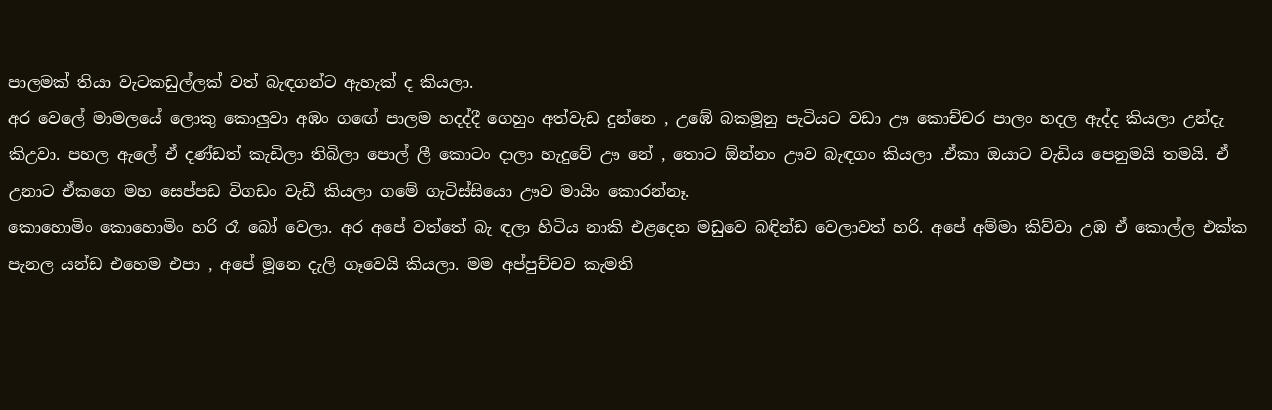පාලමක් තියා වැටකඩුල්ලක් වත් බැඳගන්ට ඇහැක් ද කියලා.
අර වෙලේ මාමලයේ ලොකු කොලුවා අඹං ගඟේ පාලම හදද්දී ගෙහුං අත්වැඩ දුන්නෙ , උඹේ බකමූනු පැටියට වඩා ඌ කොච්චර පාලං හදල ඇද්ද කියලා උන්දැ කිඋවා. පහල ඇලේ ඒ දණ්ඩත් කැඩිලා තිබිලා පොල් ලී කොටං දාලා හැදුවේ ඌ නේ , තොට ඕන්නං ඌව බැඳගං කියලා .ඒකා ඔයාට වැඩිය පෙනුමයි තමයි. ඒ උනාට ඒකගෙ මහ සෙප්පඩ විගඩං වැඩී කියලා ගමේ ගැටිස්සියො ඌව මායිං කොරන්නෑ.
කොහොමිං කොහොමිං හරි රෑ බෝ වෙලා. අර අපේ වත්තේ බැ ඳලා හිටිය නාකි එළදෙන මඩුවෙ බඳින්ඩ වෙලාවත් හරි. අපේ අම්මා කිව්වා උඹ ඒ කොල්ල එක්ක පැනල යන්ඩ එහෙම එපා , අපේ මූනෙ දැලි ගෑවෙයි කියලා. මම අප්පුච්චව කැමති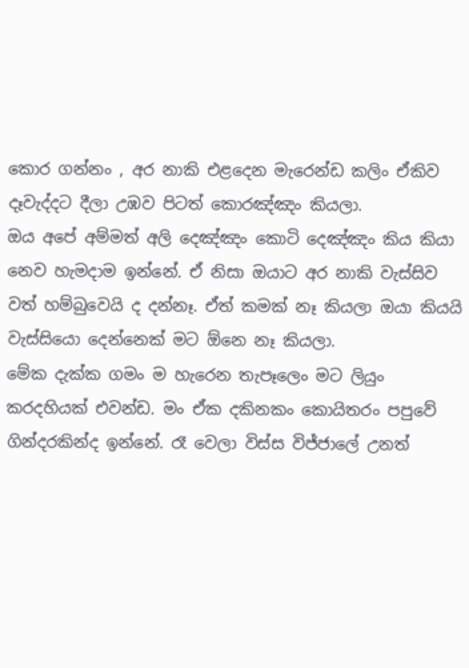කොර ගන්නං , අර නාකි එළදෙන මැරෙන්ඩ කලිං ඒකිව දෑවැද්දට දීලා උඹව පිටත් කොරඤ්ඤං කියලා.
ඔය අපේ අම්මත් අලි දෙඤ්ඤං කොටි දෙඤ්ඤං කිය කියා නෙව හැමදාම ඉන්නේ. ඒ නිසා ඔයාට අර නාකි වැස්සිව වත් හම්බුවෙයි ද දන්නෑ. ඒත් කමක් නෑ කියලා ඔයා කියයි වැස්සියො දෙන්නෙක් මට ඕනෙ නෑ කියලා.
මේක දැක්ක ගමං ම හැරෙන තැපෑලෙං මට ලියුං කරදහියක් එවන්ඩ. මං ඒක දකිනකං කොයිතරං පපුවේ ගින්දරකින්ද ඉන්නේ. රෑ වෙලා විස්ස විජ්ජාලේ උනත්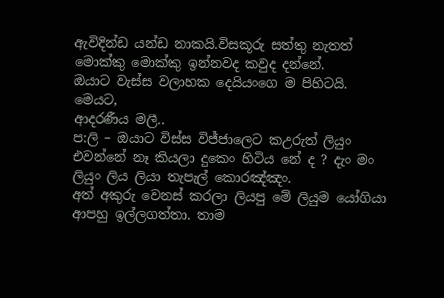ඇවිදින්ඩ යන්ඩ නාකයි.විසකූරු සත්තු නැතත් මොක්කු මොක්කු ඉන්නවද කවුද දන්නේ.
ඔයාට වැස්ස වලාහක දෙයියංගෙ ම පිහිටයි.
මෙයට,
ආදරණීය මලී..
ප:ලි – ඔයාට විස්ස විජ්ජාලෙට කඋරුත් ලියුං එවන්නේ නෑ කියලා දුකෙං හිටිය නේ ද ? දැං මං ලියුං ලිය ලියා තැපැල් කොරඤ්ඤං.
අත් අකුරු වෙනස් කරලා ලියපු මේ ලියුම යෝගියා ආපහු ඉල්ලගත්තා. තාම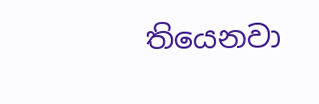තියෙනවා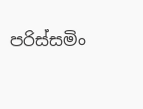පරිස්සමිං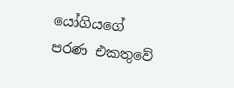යෝගියගේ පරණ එකතුවේ